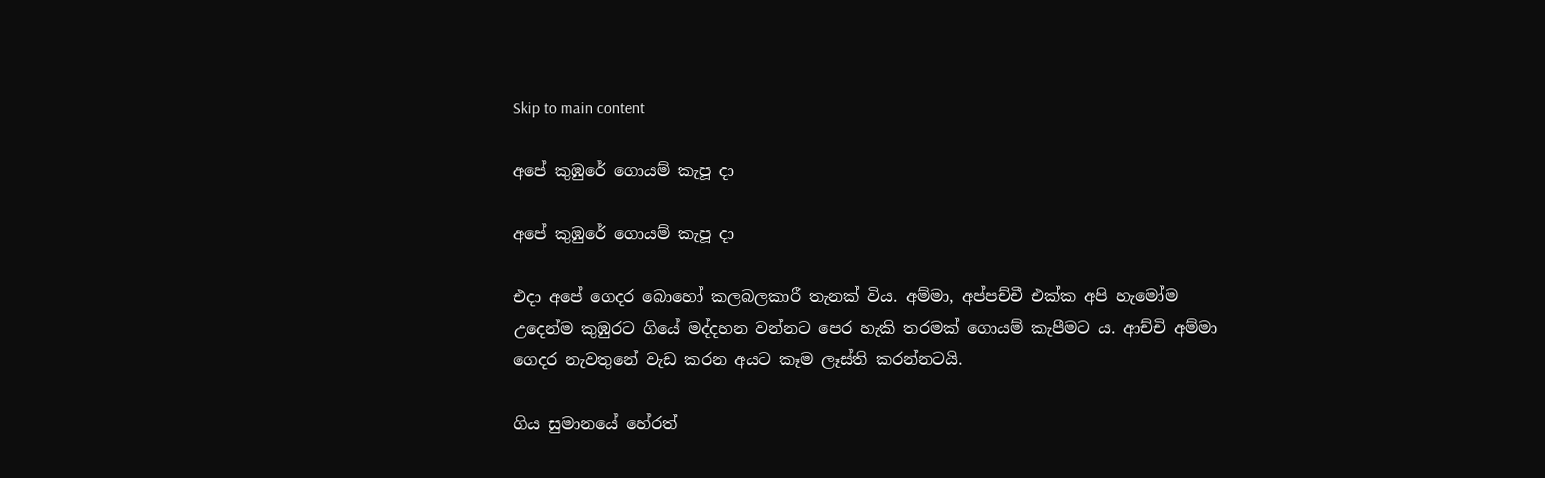Skip to main content

අපේ කුඹුරේ ගොයම් කැපූ දා

අපේ කුඹුරේ ගොයම් කැපූ දා

එදා අපේ ගෙදර බොහෝ කලබලකාරී තැනක් විය. අම්මා, අප්පච්චී එක්ක අපි හැමෝම උදෙන්ම කුඹුරට ගියේ මද්දහන වන්නට පෙර හැකි තරමක් ගොයම් කැපීමට ය. ආච්චි අම්මා ගෙදර නැවතුනේ වැඩ කරන අයට කෑම ලෑස්ති කරන්නටයි.

ගිය සුමානයේ හේරත්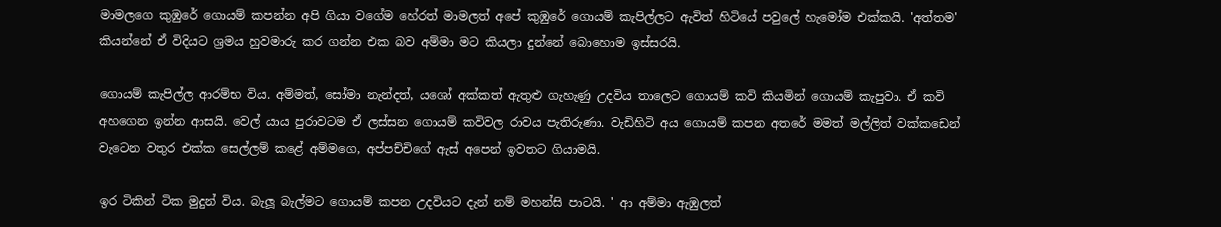මාමලගෙ කුඹුරේ ගොයම් කපන්න අපි ගියා වගේම හේරත් මාමලත් අපේ කුඹුරේ ගොයම් කැපිල්ලට ඇවිත් හිටියේ පවුලේ හැමෝම එක්කයි. 'අත්තම' කියන්නේ ඒ විදියට ශ්‍රමය හුවමාරු කර ගන්න එක බව අම්මා මට කියලා දුන්නේ බොහොම ඉස්සරයි.

ගොයම් කැපිල්ල ආරම්භ විය. අම්මත්, සෝමා නැන්දත්, යශෝ අක්කත් ඇතුළු ගැහැණු උදවිය තාලෙට ගොයම් කවි කියමින් ගොයම් කැපුවා. ඒ කවි අහගෙන ඉන්න ආසයි. වෙල් යාය පුරාවටම ඒ ලස්සන ගොයම් කවිවල රාවය පැතිරුණා. වැඩිහිටි අය ගොයම් කපන අතරේ මමත් මල්ලිත් වක්කඩෙන් වැටෙන වතුර එක්ක සෙල්ලම් කළේ අම්මගෙ, අප්පච්චිගේ ඇස් අපෙන් ඉවතට ගියාමයි.

ඉර ටිකින් ටික මුදුන් විය. බැලූ බැල්මට ගොයම් කපන උදවියට දැන් නම් මහන්සි පාටයි. ' ආ අම්මා ඇඹුලත්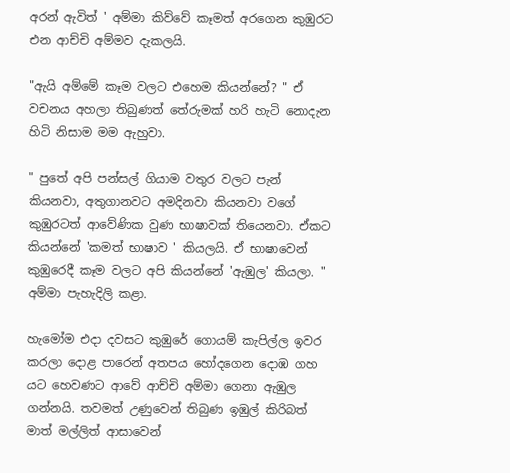අරන් ඇවිත් ' අම්මා කිව්වේ කෑමත් අරගෙන කුඹුරට එන ආච්චි අම්මව දැකලයි.

"ඇයි අම්මේ කෑම වලට එහෙම කියන්නේ? " ඒ වචනය අහලා තිබුණත් තේරුමක් හරි හැටි නොදැන හිටි නිසාම මම ඇහුවා.

" පුතේ අපි පන්සල් ගියාම වතුර වලට පැන් කියනවා, අතුගානවට අමදිනවා කියනවා වගේ කුඹුරටත් ආවේණික වුණ භාෂාවක් තියෙනවා. ඒකට කියන්නේ 'කමත් භාෂාව ' කියලයි. ඒ භාෂාවෙන් කුඹුරෙදී කෑම වලට අපි කියන්නේ 'ඇඹුල' කියලා. " අම්මා පැහැදිලි කළා.

හැමෝම එදා දවසට කුඹුරේ ගොයම් කැපිල්ල ඉවර කරලා දොළ පාරෙන් අතපය හෝදගෙන දොඹ ගහ යට හෙවණට ආවේ ආච්චි අම්මා ගෙනා ඇඹුල ගන්නයි. තවමත් උණුවෙන් තිබුණ ඉඹුල් කිරිබත් මාත් මල්ලිත් ආසාවෙන්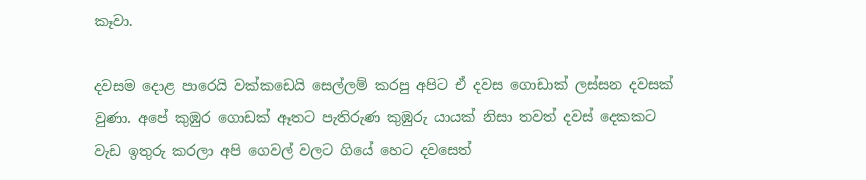කෑවා.

දවසම දොළ පාරෙයි වක්කඩෙයි සෙල්ලම් කරපු අපිට ඒ දවස ගොඩාක් ලස්සන දවසක් වුණා. අපේ කුඹුර ගොඩක් ඈතට පැතිරුණ කුඹුරු යායක් නිසා තවත් දවස් දෙකකට වැඩ ඉතුරු කරලා අපි ගෙවල් වලට ගියේ හෙට දවසෙත්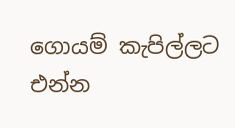ගොයම් කැපිල්ලට එන්න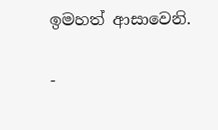ඉමහත් ආසාවෙනි.

-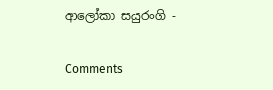ආලෝකා සයුරංගි -

Comments